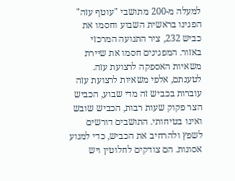למעלה מ-200 מתושבי "עוטף עזה" הפגינו בראשית השבוע וחסמו את כביש 232, ציר התנועה המרכזי באזור. המפגינים חסמו את שיירת משאיות האספקה לרצועת עזה. לטענתם, אלפי משאיות לרצועת עזה עוברות בכביש זה מדי שבוע, הכביש הצר פקוק שעות רבות, הכביש שובש ואינו בטיחותי. התושבים דורשים לשפץ ולהרחיב את הכביש, כדי למנוע אסונות. הם צודקים לחלוטין ויש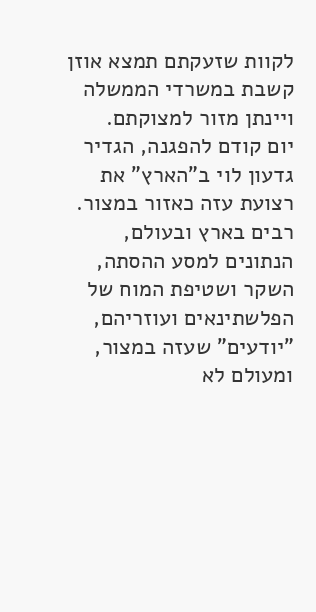לקוות שזעקתם תמצא אוזן קשבת במשרדי הממשלה ויינתן מזור למצוקתם.
יום קודם להפגנה, הגדיר גדעון לוי ב"הארץ" את רצועת עזה כאזור במצור. רבים בארץ ובעולם, הנתונים למסע ההסתה, השקר ושטיפת המוח של הפלשתינאים ועוזריהם, "יודעים" שעזה במצור, ומעולם לא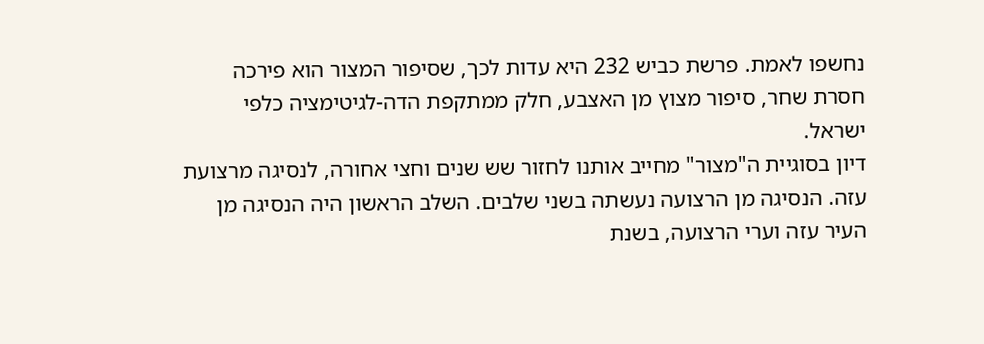נחשפו לאמת. פרשת כביש 232 היא עדות לכך, שסיפור המצור הוא פירכה חסרת שחר, סיפור מצוץ מן האצבע, חלק ממתקפת הדה-לגיטימציה כלפי ישראל.
דיון בסוגיית ה"מצור" מחייב אותנו לחזור שש שנים וחצי אחורה, לנסיגה מרצועת עזה. הנסיגה מן הרצועה נעשתה בשני שלבים. השלב הראשון היה הנסיגה מן העיר עזה וערי הרצועה, בשנת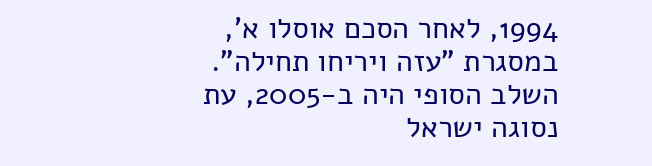1994, לאחר הסכם אוסלו א', במסגרת "עזה ויריחו תחילה". השלב הסופי היה ב-2005, עת נסוגה ישראל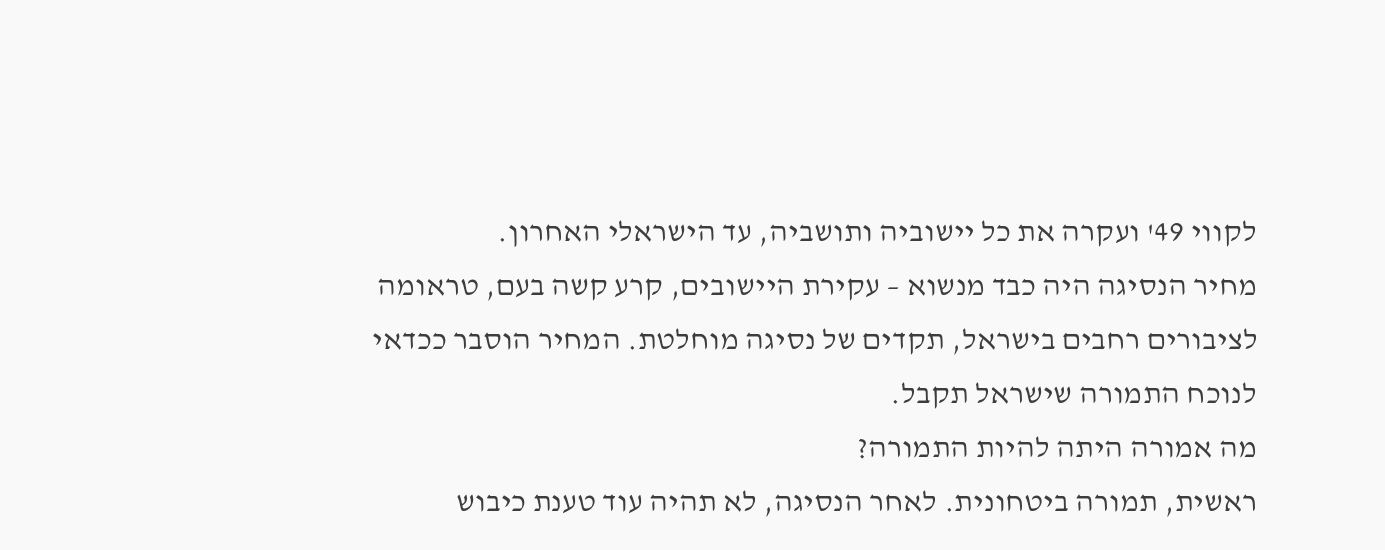לקווי 49' ועקרה את כל יישוביה ותושביה, עד הישראלי האחרון.
מחיר הנסיגה היה כבד מנשוא – עקירת היישובים, קרע קשה בעם, טראומה לציבורים רחבים בישראל, תקדים של נסיגה מוחלטת. המחיר הוסבר ככדאי לנוכח התמורה שישראל תקבל.
מה אמורה היתה להיות התמורה?
ראשית, תמורה ביטחונית. לאחר הנסיגה, לא תהיה עוד טענת כיבוש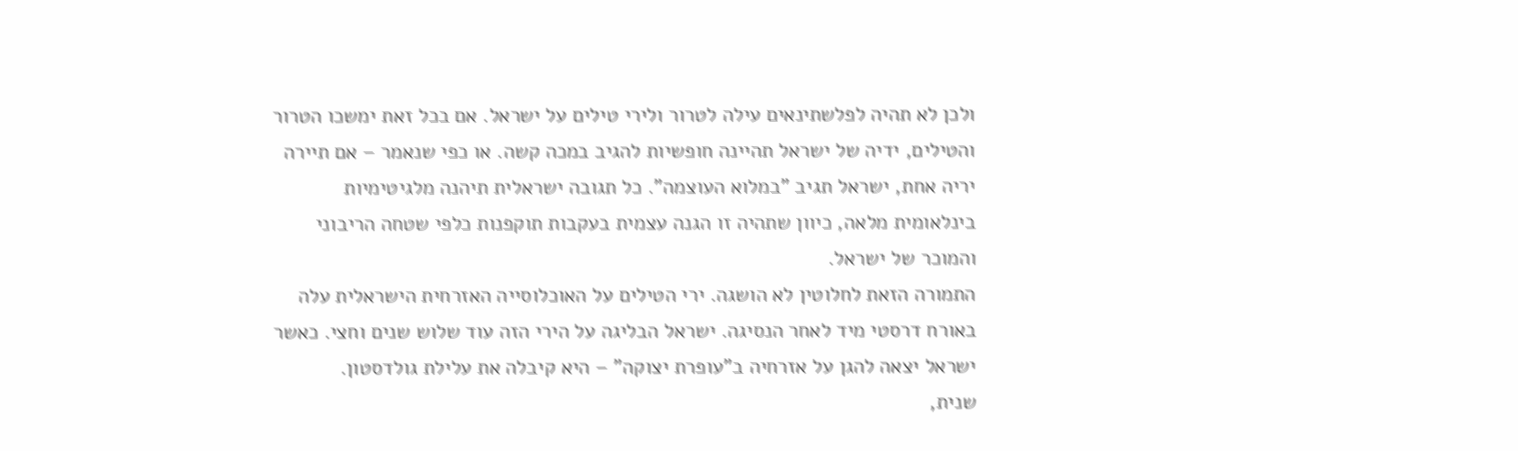ולכן לא תהיה לפלשתינאים עילה לטרור ולירי טילים על ישראל. אם בכל זאת ימשכו הטרור והטילים, ידיה של ישראל תהיינה חופשיות להגיב במכה קשה. או כפי שנאמר – אם תיירה יריה אחת, ישראל תגיב "במלוא העוצמה". כל תגובה ישראלית תיהנה מלגיטימיות בינלאומית מלאה, כיוון שתהיה זו הגנה עצמית בעקבות תוקפנות כלפי שטחה הריבוני והמוכר של ישראל.
התמורה הזאת לחלוטין לא הושגה. ירי הטילים על האוכלוסייה האזרחית הישראלית עלה באורח דרסטי מיד לאחר הנסיגה. ישראל הבליגה על הירי הזה עוד שלוש שנים וחצי. כאשר ישראל יצאה להגן על אזרחיה ב"עופרת יצוקה" – היא קיבלה את עלילת גולדסטון.
שנית,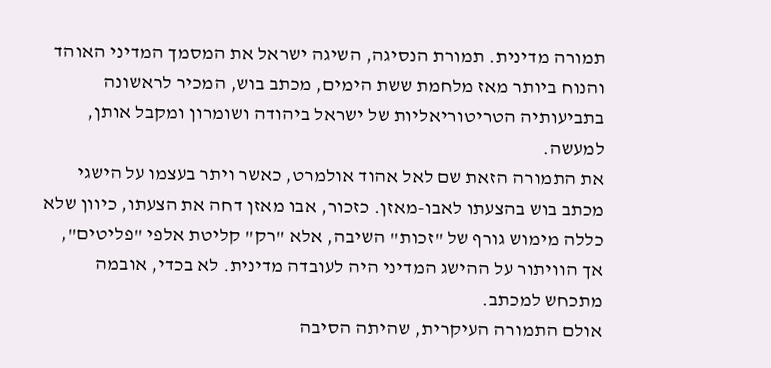תמורה מדינית. תמורת הנסיגה, השיגה ישראל את המסמך המדיני האוהד והנוח ביותר מאז מלחמת ששת הימים, מכתב בוש, המכיר לראשונה בתביעותיה הטריטוריאליות של ישראל ביהודה ושומרון ומקבל אותן, למעשה.
את התמורה הזאת שם לאל אהוד אולמרט, כאשר ויתר בעצמו על הישגי מכתב בוש בהצעתו לאבו-מאזן. כזכור, אבו מאזן דחה את הצעתו, כיוון שלא כללה מימוש גורף של "זכות" השיבה, אלא "רק" קליטת אלפי "פליטים", אך הוויתור על ההישג המדיני היה לעובדה מדינית. לא בכדי, אובמה מתכחש למכתב.
אולם התמורה העיקרית, שהיתה הסיבה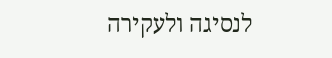לנסיגה ולעקירה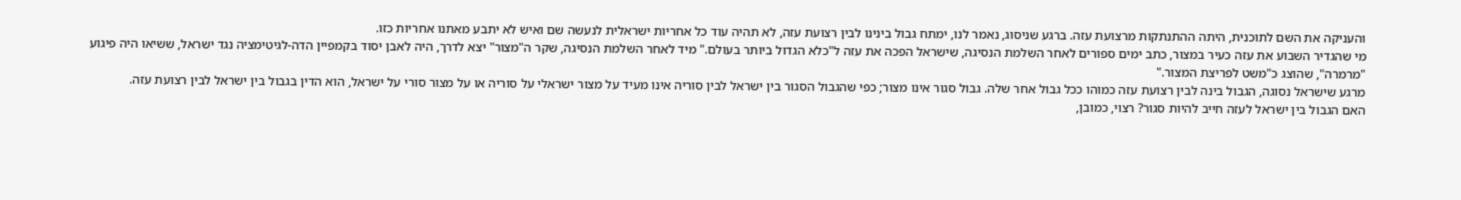והעניקה את השם לתוכנית, היתה ההתנתקות מרצועת עזה. ברגע שניסוג, נאמר לנו, ימתח גבול בינינו לבין רצועת עזה, לא תהיה עוד כל אחריות ישראלית לנעשה שם ואיש לא יתבע מאתנו אחריות כזו.
מי שהגדיר השבוע את עזה כעיר במצור, כתב ימים ספורים לאחר השלמת הנסיגה, שישראל הפכה את עזה ל"כלא הגדול ביותר בעולם." מיד לאחר השלמת הנסיגה, שקר ה"מצור" יצא לדרך, היה לאבן יסוד בקמפיין הדה-לגיטימציה נגד ישראל, ששיאו היה פיגוע "מרמרה", שהוצג כ"משט לפריצת המצור."
מרגע שישראל נסוגה, הגבול בינה לבין רצועת עזה כמוהו ככל גבול אחר שלה. גבול סגור אינו מצור; כפי שהגבול הסגור בין ישראל לבין סוריה אינו מעיד על מצור ישראלי על סוריה או על מצור סורי על ישראל, הוא הדין בגבול בין ישראל לבין רצועת עזה.
האם הגבול בין ישראל לעזה חייב להיות סגור? רצוי, כמובן,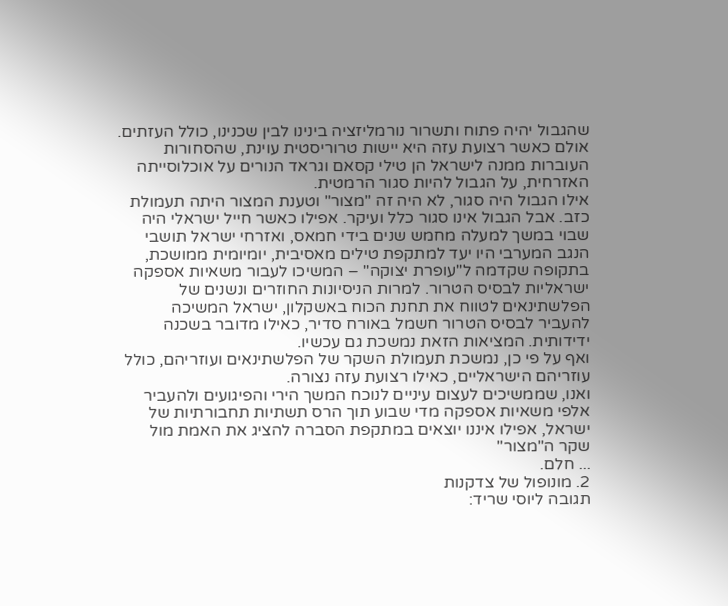שהגבול יהיה פתוח ותשרור נורמליזציה בינינו לבין שכנינו, כולל העזתים. אולם כאשר רצועת עזה היא יישות טרוריסטית עוינת, שהסחורות העוברות ממנה לישראל הן טילי קסאם וגראד הנורים על אוכלוסייתה האזרחית, על הגבול להיות סגור הרמטית.
אילו הגבול היה סגור, לא היה זה "מצור" וטענת המצור היתה תעמולת כזב. אבל הגבול אינו סגור כלל ועיקר. אפילו כאשר חייל ישראלי היה שבוי במשך למעלה מחמש שנים בידי חמאס, ואזרחי ישראל תושבי הנגב המערבי היו יעד למתקפת טילים מאסיבית, יומיומית ממושכת, בתקופה שקדמה ל"עופרת יצוקה" – המשיכו לעבור משאיות אספקה ישראליות לבסיס הטרור. למרות הניסיונות החוזרים ונשנים של הפלשתינאים לטווח את תחנת הכוח באשקלון, ישראל המשיכה להעביר לבסיס הטרור חשמל באורח סדיר, כאילו מדובר בשכנה ידידותית. המציאות הזאת נמשכת גם עכשיו.
ואף על פי כן, נמשכת תעמולת השקר של הפלשתינאים ועוזריהם, כולל עוזריהם הישראליים, כאילו רצועת עזה נצורה.
ואנו, שממשיכים לעצום עיניים לנוכח המשך הירי והפיגועים ולהעביר אלפי משאיות אספקה מדי שבוע תוך הרס תשתיות תחבורתיות של ישראל, אפילו איננו יוצאים במתקפת הסברה להציג את האמת מול שקר ה"מצור"
... חלם.
2. מונופול של צדקנות
תגובה ליוסי שריד: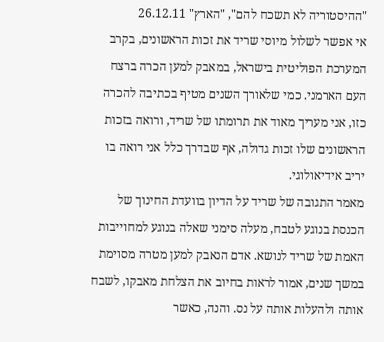"ההיסטוריה לא תשכח להם", "הארץ" 26.12.11
אי אפשר לשלול מיוסי שריד את זכות הראשונים, בקרב המערכת הפוליטית בישראל, במאבק למען הכרה ברצח העם הארמני. כמי שלאורך השנים מטיף בכתיבה להכרה כזו, אני מעריך מאוד את תרומתו של שריד, ורואה בזכות הראשונים שלו זכות גדולה, אף שבדרך כלל אני רואה בו יריב אידיאולוגי.
מאמר התגובה של שריד על הדיון בוועדת החינוך של הכנסת בנוגע לטבח, מעלה סימני שאלה בנוגע למחוייבות האמת של שריד לנושא. אדם הנאבק למען מטרה מסוימת במשך שנים, אמור לראות בחיוב את הצלחת מאבקו, לשבח אותה ולהעלות אותה על נס. והנה, כאשר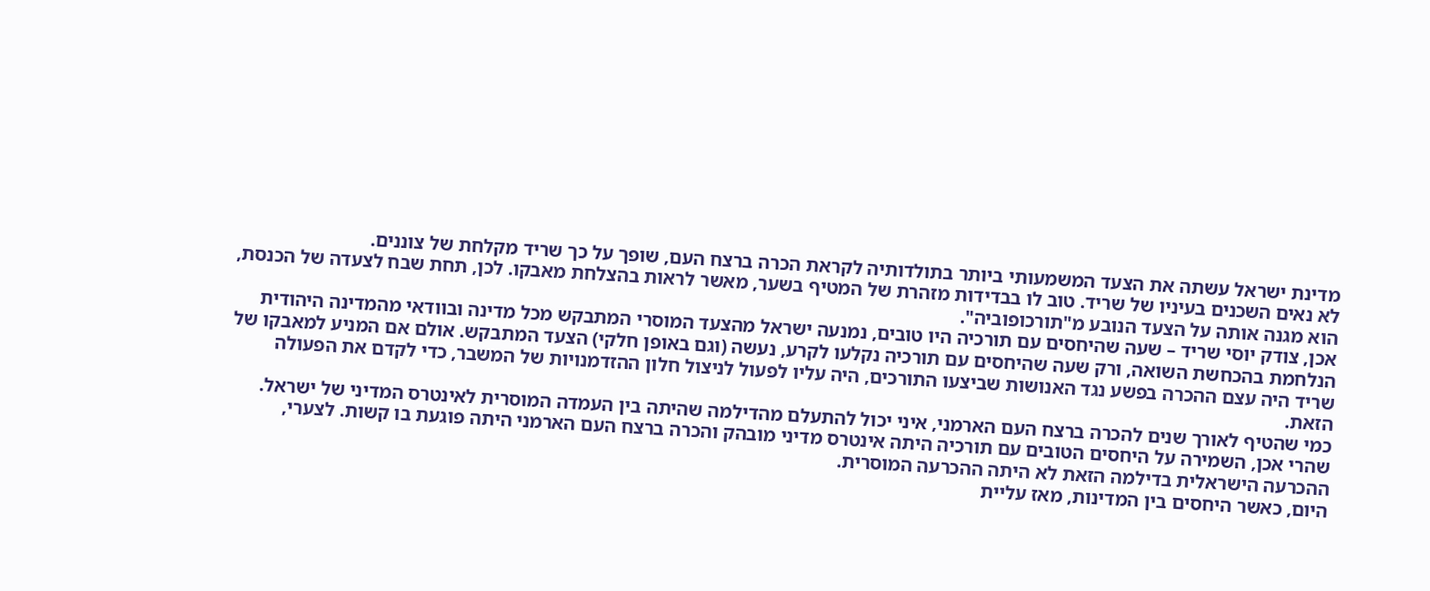מדינת ישראל עשתה את הצעד המשמעותי ביותר בתולדותיה לקראת הכרה ברצח העם, שופך על כך שריד מקלחת של צוננים.
לא נאים השכנים בעיניו של שריד. טוב לו בבדידות מזהרת של המטיף בשער, מאשר לראות בהצלחת מאבקו. לכן, תחת שבח לצעדה של הכנסת, הוא מגנה אותה על הצעד הנובע מ"תורכופוביה".
אכן, צודק יוסי שריד – שעה שהיחסים עם תורכיה היו טובים, נמנעה ישראל מהצעד המוסרי המתבקש מכל מדינה ובוודאי מהמדינה היהודית הנלחמת בהכחשת השואה, ורק שעה שהיחסים עם תורכיה נקלעו לקרע, נעשה (וגם באופן חלקי) הצעד המתבקש. אולם אם המניע למאבקו של שריד היה עצם ההכרה בפשע נגד האנושות שביצעו התורכים, היה עליו לפעול לניצול חלון ההזדמנויות של המשבר, כדי לקדם את הפעולה הזאת.
כמי שהטיף לאורך שנים להכרה ברצח העם הארמני, איני יכול להתעלם מהדילמה שהיתה בין העמדה המוסרית לאינטרס המדיני של ישראל. שהרי אכן, השמירה על היחסים הטובים עם תורכיה היתה אינטרס מדיני מובהק והכרה ברצח העם הארמני היתה פוגעת בו קשות. לצערי, ההכרעה הישראלית בדילמה הזאת לא היתה ההכרעה המוסרית.
היום, כאשר היחסים בין המדינות, מאז עליית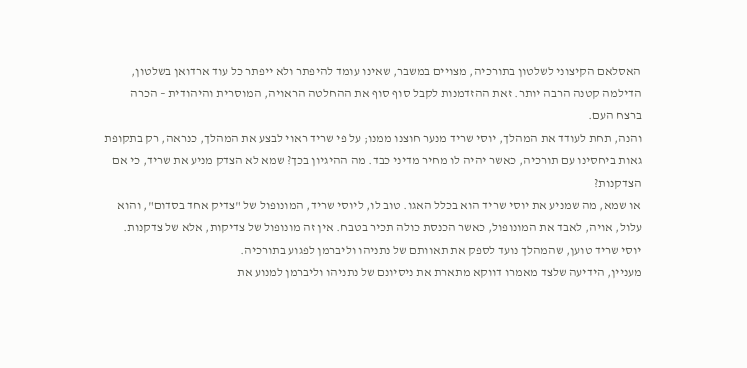האסלאם הקיצוני לשלטון בתורכיה, מצויים במשבר, שאינו עומד להיפתר ולא ייפתר כל עוד ארדואן בשלטון, הדילמה קטנה הרבה יותר. זאת ההזדמנות לקבל סוף סוף את ההחלטה הראויה, המוסרית והיהודית – הכרה ברצח העם.
והנה, תחת לעודד את המהלך, יוסי שריד מנער חוצנו ממנו; על פי שריד ראוי לבצע את המהלך, כנראה, רק בתקופת גאות ביחסינו עם תורכיה, כאשר יהיה לו מחיר מדיני כבד. מה ההיגיון בכך? שמא לא הצדק מניע את שריד, כי אם הצדקנות?
או שמא, מה שמניע את יוסי שריד הוא בכלל האגו. טוב לו, ליוסי שריד, המונופול של "צדיק אחד בסדום", והוא עלול, אויה, לאבד את המונופול, כאשר הכנסת כולה תכיר בטבח. אין זה מונופול של צדיקות, אלא של צדקנות.
יוסי שריד טוען, שהמהלך נועד לספק את תאוותם של נתניהו וליברמן לפגוע בתורכיה.
מעניין, הידיעה שלצד מאמרו דווקא מתארת את ניסיונם של נתניהו וליברמן למנוע את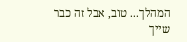המהלך... טוב, אבל זה כבר שייך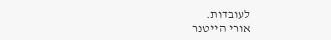לעובדות.
אורי הייטנר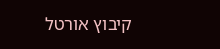קיבוץ אורטל